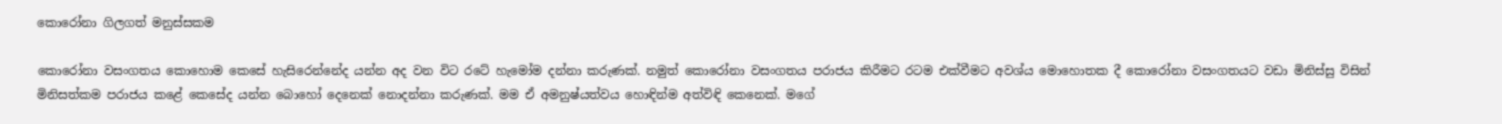කොරෝනා ගිලගත් මනුස්සකම

කොරෝනා වසංගතය කොහොම කෙසේ හැසිරෙන්නේද යන්න අද වන විට රටේ හැමෝම දන්නා කරුණක්. නමුත් කොරෝනා වසංගතය පරාජය කිරීමට රටම එක්වීමට අවශ්ය මොහොතක දී කොරෝනා වසංගතයට වඩා මිනිස්සු විසින් මිනිසත්කම පරාජය කළේ කෙසේද යන්න බොහෝ දෙනෙක් නොදන්නා කරුණක්. මම ඒ අමනුෂ්යත්වය හොඳින්ම අත්විඳි කෙනෙක්. මගේ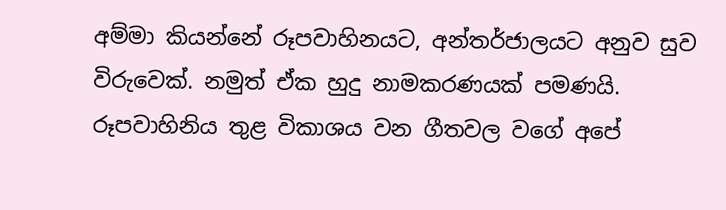අම්මා කියන්නේ රූපවාහිනයට, අන්තර්ජාලයට අනුව සුව විරුවෙක්. නමුත් ඒක හුදු නාමකරණයක් පමණයි. රූපවාහිනිය තුළ විකාශය වන ගීතවල වගේ අපේ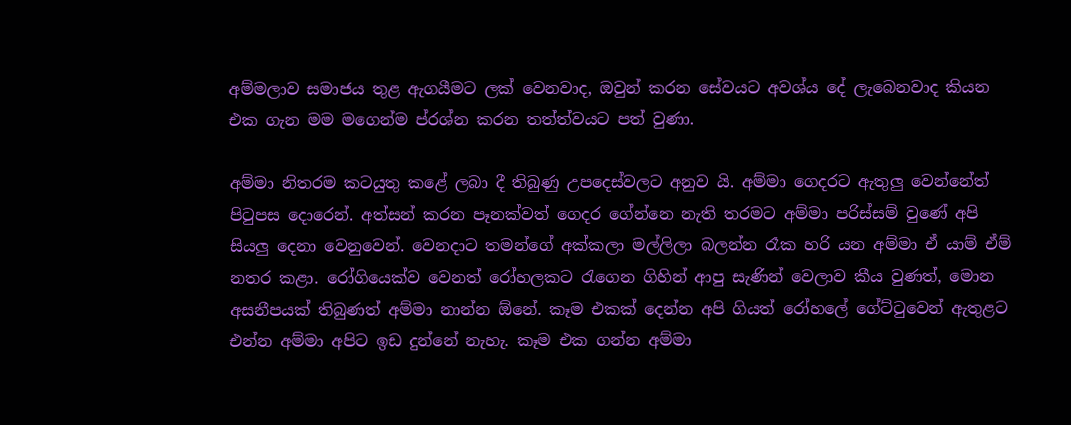අම්මලාව සමාජය තුළ ඇගයීමට ලක් වෙනවාද, ඔවුන් කරන සේවයට අවශ්ය දේ ලැබෙනවාද කියන එක ගැන මම මගෙන්ම ප්රශ්න කරන තත්ත්වයට පත් වුණා.

අම්මා නිතරම කටයුතු කළේ ලබා දී තිබුණු උපදෙස්වලට අනුව යි. අම්මා ගෙදරට ඇතුලු වෙන්නේත් පිටුපස දොරෙන්. අත්සන් කරන පෑනක්වත් ගෙදර ගේන්නෙ නැති තරමට අම්මා පරිස්සම් වුණේ අපි සියලු දෙනා වෙනුවෙන්. වෙනදාට තමන්ගේ අක්කලා මල්ලිලා බලන්න රෑක හරි යන අම්මා ඒ යාම් ඒම් නතර කළා. රෝගියෙක්ව වෙනත් රෝහලකට රැගෙන ගිහින් ආපු සැණින් වෙලාව කීය වුණත්, මොන අසනීපයක් තිබුණත් අම්මා නාන්න ඕනේ. කෑම එකක් දෙන්න අපි ගියත් රෝහලේ ගේට්ටුවෙන් ඇතුළට එන්න අම්මා අපිට ඉඩ දුන්නේ නැහැ. කෑම එක ගන්න අම්මා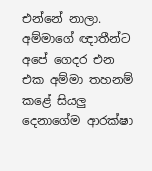එන්නේ නාලා. අම්මාගේ ඥාතීන්ට අපේ ගෙදර එන එක අම්මා තහනම් කළේ සියලු දෙනාගේම ආරක්ෂා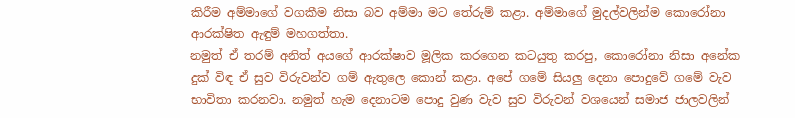කිරීම අම්මාගේ වගකීම නිසා බව අම්මා මට තේරුම් කළා. අම්මාගේ මුදල්වලින්ම කොරෝනා ආරක්ෂිත ඇඳුම් මහගත්තා.
නමුත් ඒ තරම් අනිත් අයගේ ආරක්ෂාව මූලික කරගෙන කටයුතු කරපු, කොරෝනා නිසා අනේක දුක් විඳ ඒ සුව විරුවන්ව ගම් ඇතුලෙ කොන් කළා. අපේ ගමේ සියලු දෙනා පොදුවේ ගමේ වැව භාවිතා කරනවා. නමුත් හැම දෙනාටම පොදු වුණ වැව සුව විරුවන් වශයෙන් සමාජ ජාලවලින්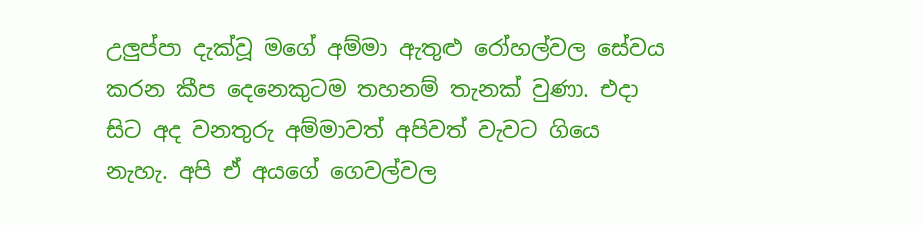උලුප්පා දැක්වූ මගේ අම්මා ඇතුළු රෝහල්වල සේවය කරන කීප දෙනෙකුටම තහනම් තැනක් වුණා. එදා සිට අද වනතුරු අම්මාවත් අපිවත් වැවට ගියෙ නැහැ. අපි ඒ අයගේ ගෙවල්වල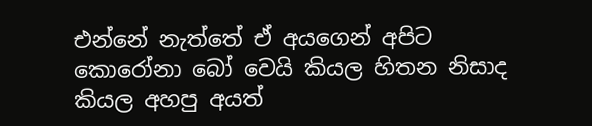එන්නේ නැත්තේ ඒ අයගෙන් අපිට කොරෝනා බෝ වෙයි කියල හිතන නිසාද කියල අහපු අයත්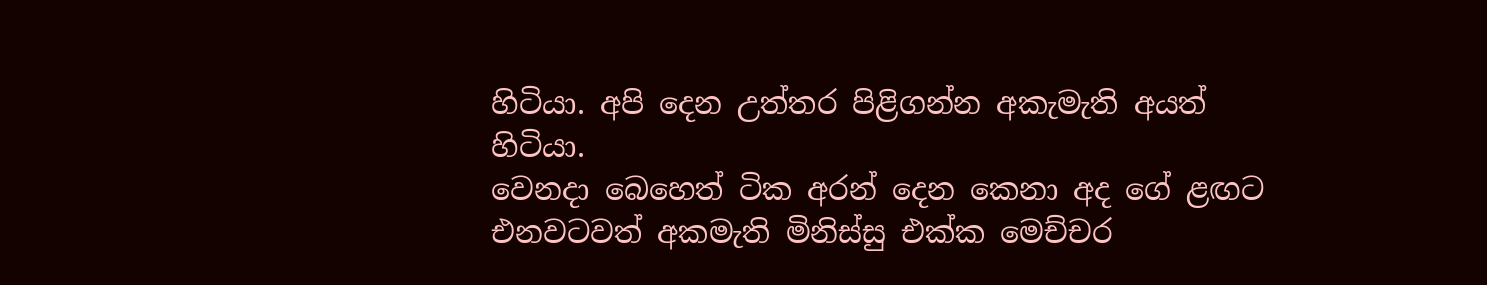හිටියා. අපි දෙන උත්තර පිළිගන්න අකැමැති අයත් හිටියා.
වෙනදා බෙහෙත් ටික අරන් දෙන කෙනා අද ගේ ළඟට එනවටවත් අකමැති මිනිස්සු එක්ක මෙච්චර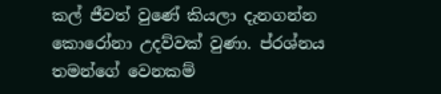කල් ජීවත් වුණේ කියලා දැනගන්න කොරෝනා උදව්වක් වුණා. ප්රශ්නය තමන්ගේ වෙනකම්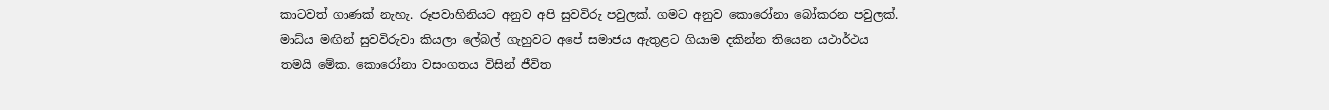කාටවත් ගාණක් නැහැ. රූපවාහිනියට අනුව අපි සුවවිරු පවුලක්. ගමට අනුව කොරෝනා බෝකරන පවුලක්. මාධ්ය මඟින් සුවවිරුවා කියලා ලේබල් ගැහුවට අපේ සමාජය ඇතුළට ගියාම දකින්න තියෙන යථාර්ථය තමයි මේක. කොරෝනා වසංගතය විසින් ජීවිත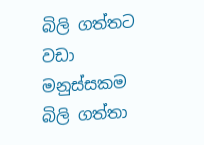බිලි ගත්තට වඩා මනුස්සකම බිලි ගත්තා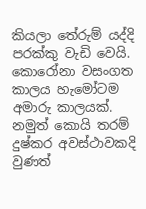කියලා තේරුම් යද්දි පරක්කු වැඩි වෙයි. කොරෝනා වසංගත කාලය හැමෝටම අමාරු කාලයක්. නමුත් කොයි තරම් දුෂ්කර අවස්ථාවකදි වුණත්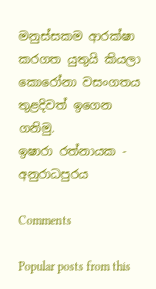මනුස්සකම ආරක්ෂා කරගත යුතුයි කියලා කොරෝනා වසංගතය තුළදිවත් ඉගෙන ගනිමු.
ඉෂාරා රත්නායක - අනුරාධපුරය

Comments

Popular posts from this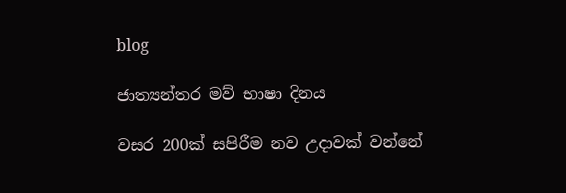blog

ජාත්‍යන්තර මව් භාෂා දිනය

වසර 200ක් සපිරීම නව උදාවක් වන්නේ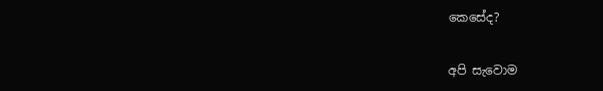කෙසේද?

අපි සැවොම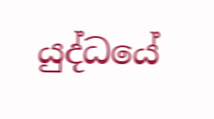යුද්ධයේ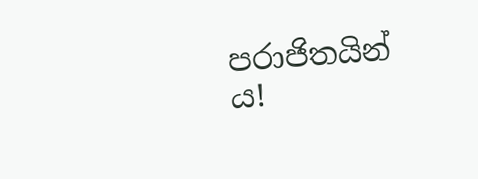පරාජිතයින් ය!